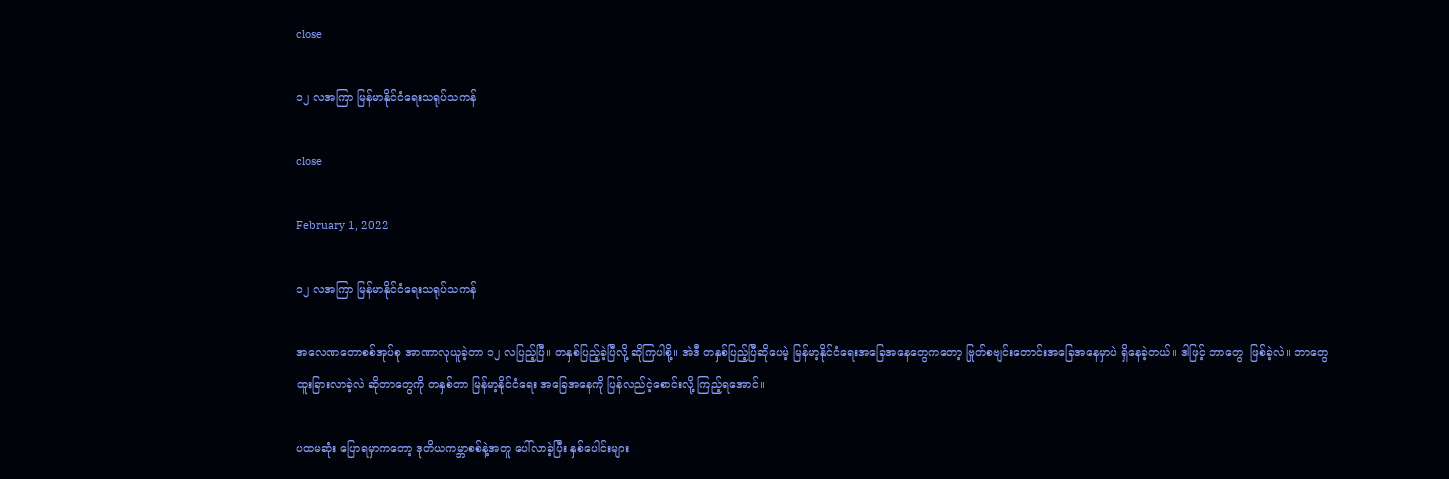close

၁၂ လအကြာ မြန်မာနိုင်ငံရေးသရုပ်သကန်

close

February 1, 2022

၁၂ လအကြာ မြန်မာနိုင်ငံရေးသရုပ်သကန်

အလေဏတောစစ်အုပ်စု အာဏာလုယူခဲ့တာ ၁၂ လပြည့်ပြီ။ တနှစ်ပြည့်ခဲ့ပြီလို့ ဆိုကြပါစို့။ အဲဒီ တနှစ်ပြည့်ပြီဆိုပေမဲ့ မြန်မာ့နိုင်ငံရေးအခြေအနေတွေကတော့ ဗြုတ်စဗျင်းတောင်းအခြေအနေမှာပဲ ရှိနေခဲ့တယ်။ ဒါဖြင့် ဘာတွေ  ဖြစ်ခဲ့လဲ။ ဘာတွေ ထူးခြားလာခဲ့လဲ ဆိုတာတွေကို တနှစ်တာ မြန်မာ့နိုင်ငံရေး အခြေအနေကို ပြန်လည်ငဲ့စောင်းလို့ ကြည့်ရအောင်။

ပထမဆုံး ပြောရမှာကတော့ ဒုတိယကမ္ဘာစစ်နဲ့အတူ ပေါ်လာခဲ့ပြီး နှစ်ပေါင်းများ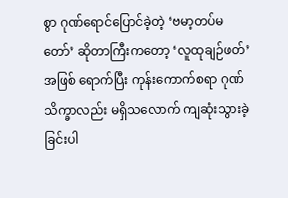စွာ ဂုဏ်ရောင်ပြောင်ခဲ့တဲ့ ‘ဗမာ့တပ်မတော်’ ဆိုတာကြီးကတော့ ‘လူထုချဉ်ဖတ်’အဖြစ် ရောက်ပြီး ကုန်းကောက်စရာ ဂုဏ်သိက္ခာလည်း မရှိသလောက် ကျဆုံးသွားခဲ့ခြင်းပါ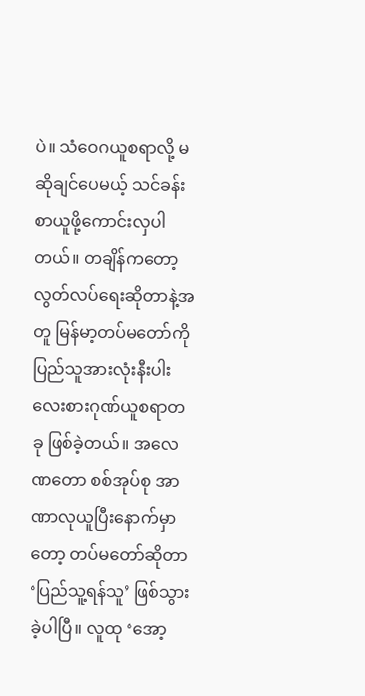ပဲ။ သံဝေဂယူစရာလို့ မဆိုချင်ပေမယ့် သင်ခန်းစာယူဖို့ကောင်းလှပါတယ်။ တချိန်ကတော့ လွတ်လပ်ရေးဆိုတာနဲ့အတူ မြန်မာ့တပ်မတော်ကို ပြည်သူအားလုံးနီးပါး လေးစားဂုဏ်ယူစရာတခု ဖြစ်ခဲ့တယ်။ အလေဏတော စစ်အုပ်စု အာဏာလုယူပြီးနောက်မှာတော့ တပ်မတော်ဆိုတာ ‘ပြည်သူ့ရန်သူ’ ဖြစ်သွားခဲ့ပါပြီ။ လူထု ‘အော့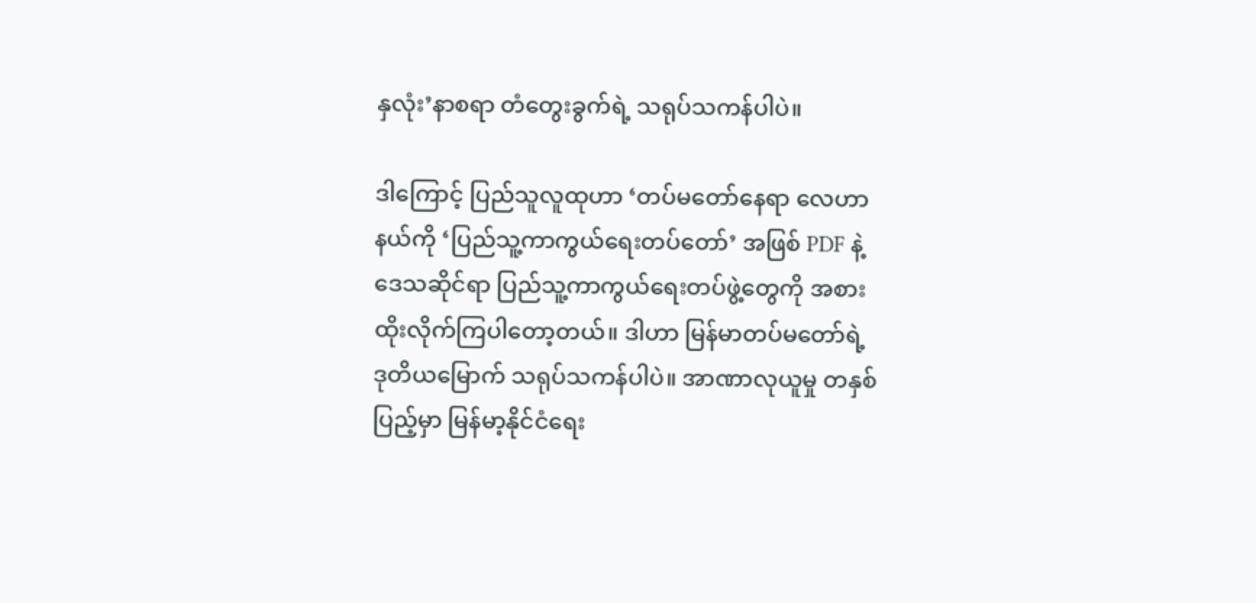နှလုံး’နာစရာ တံတွေးခွက်ရဲ့ သရုပ်သကန်ပါပဲ။

ဒါကြောင့် ပြည်သူလူထုဟာ ‘တပ်မတော်နေရာ လေဟာနယ်ကို ‘ပြည်သူ့ကာကွယ်ရေးတပ်တော်’ အဖြစ် PDF နဲ့ ဒေသဆိုင်ရာ ပြည်သူ့ကာကွယ်ရေးတပ်ဖွဲ့တွေကို အစားထိုးလိုက်ကြပါတော့တယ်။ ဒါဟာ မြန်မာတပ်မတော်ရဲ့ ဒုတိယမြောက် သရုပ်သကန်ပါပဲ။ အာဏာလုယူမှု တနှစ်ပြည့်မှာ မြန်မာ့နိုင်ငံရေး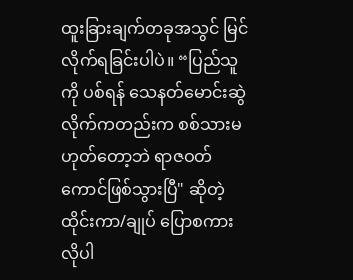ထူးခြားချက်တခုအသွင် မြင်လိုက်ရခြင်းပါပဲ။ “ပြည်သူကို ပစ်ရန် သေနတ်မောင်းဆွဲလိုက်ကတည်းက စစ်သားမဟုတ်တော့ဘဲ ရာဇဝတ်ကောင်ဖြစ်သွားပြီ" ဆိုတဲ့ ထိုင်းကာ/ချုပ် ပြောစကားလိုပါ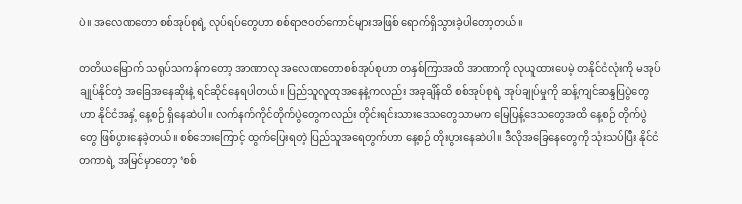ပဲ။ အလေဏတော စစ်အုပ်စုရဲ့ လုပ်ရပ်တွေဟာ စစ်ရာဇဝတ်ကောင်များအဖြစ် ရောက်ရှိသွားခဲ့ပါတော့တယ်။

တတိယမြောက် သရုပ်သကန်ကတော့ အာဏာလု အလေဏတောစစ်အုပ်စုဟာ တနှစ်ကြာအထိ အာဏာကို လုယူထားပေမဲ့ တနိုင်ငံလုံးကို မအုပ်ချုပ်နိုင်တဲ့ အခြေအနေဆိုးနဲ့ ရင်ဆိုင်နေရပါတယ်။ ပြည်သူလူထုအနေနဲ့ကလည်း အခုချိန်ထိ စစ်အုပ်စုရဲ့ အုပ်ချုပ်မှုကို ဆန့်ကျင်ဆန္ဒပြပွဲတွေဟာ နိုင်ငံအနှံ့ နေ့စဉ် ရှိနေဆဲပါ။ လက်နက်ကိုင်တိုက်ပွဲတွေကလည်း တိုင်းရင်းသားဒေသတွေသာမက မြေပြန့်ဒေသတွေအထိ နေ့စဉ် တိုက်ပွဲတွေ ဖြစ်ပွားနေခဲ့တယ်။ စစ်ဘေးကြောင့် ထွက်ပြေးရတဲ့ ပြည်သူအရေတွက်ဟာ နေ့စဉ် တိုးပွားနေဆဲပါ။ ဒီလိုအခြေနေတွေကို သုံးသပ်ပြီး နိုင်ငံတကာရဲ့ အမြင်မှာတော့ ‘စစ်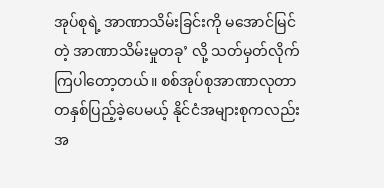အုပ်စုရဲ့ အာဏာသိမ်းခြင်းကို မအောင်မြင်တဲ့ အာဏာသိမ်းမှုတခု’ လို့ သတ်မှတ်လိုက်ကြပါတော့တယ်။ စစ်အုပ်စုအာဏာလုတာ တနှစ်ပြည့်ခဲ့ပေမယ့် နိုင်ငံအများစုကလည်း အ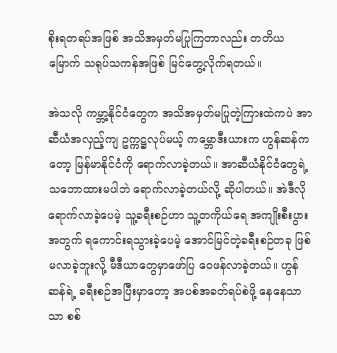စိုးရတရပ်အဖြစ် အသိအမှတ်မပြုကြတာလည်း တတိယမြောက် သရုပ်သကန်အဖြစ် မြင်တွေ့လိုက်ရတယ်။

အဲသလို ကမ္ဘာ့နိုင်ငံတွေက အသိအမှတ်မပြုတဲ့ကြားထဲကပဲ အာဆီယံအလှည့်ကျ ဥက္ကဋ္ဌလုပ်မယ့် ကမ္ဘောဒီးယားက ဟွန်ဆန်ကတော့ မြန်မာနိုင်ငံကို ရောက်လာခဲ့တယ်။ အာဆီယံနိုင်ငံတွေရဲ့ သဘောထားမပါဘဲ ရောက်လာခဲ့တယ်လို့ ဆိုပါတယ်။ အဲဒီလို ရောက်လာခဲ့ပေမဲ့ သူ့ခရီးစဉ်ဟာ သူ့တကိုယ်ရေ အကျိုးစီးပွားအတွက် ရကောင်းရသွားခဲ့ပေမဲ့ အောင်မြင်တဲ့ခရီးစဉ်တခု ဖြစ်မလာခဲ့ဘူးလို့ မီဒီယာတွေမှာဖော်ပြ ဝေဖန်လာခဲ့တယ်။ ဟွန်ဆန်ရဲ့ ခရီးစဉ်အပြီးမှာတော့ အပစ်အခတ်ရပ်စဲဖို့ နေနေသာသာ စစ်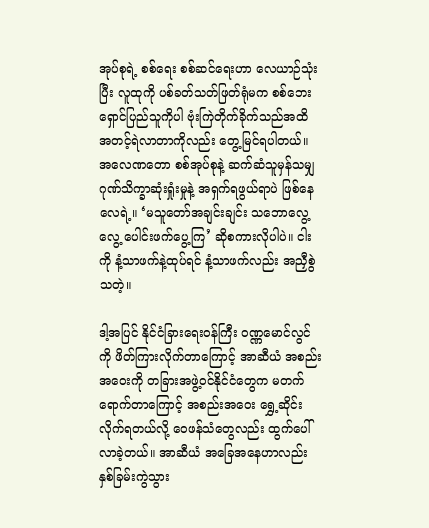အုပ်စုရဲ့ စစ်ရေး စစ်ဆင်ရေးဟာ လေယာဉ်သုံးပြီး လူထုကို ပစ်ခတ်သတ်ဖြတ်ရုံမက စစ်ဘေးရှောင်ပြည်သူကိုပါ ဗုံးကြဲတိုက်ခိုက်သည်အထိ အတင့်ရဲလာတာကိုလည်း တွေ့မြင်ရပါတယ်။ အလေဏတော စစ်အုပ်စုနဲ့ ဆက်ဆံသူမှန်သမျှ ဂုဏ်သိက္ခာဆုံးရှုံးမှုနဲ့ အရှက်ရဖွယ်ရာပဲ ဖြစ်နေလေရဲ့။ ‘မသူတော်အချင်းချင်း သဘောလွေ့လွေ့ ပေါင်းဖက်ပွေ့ကြ’ ဆိုစကားလိုပါပဲ။ ငါးကို နံ့သာဖက်နဲ့ထုပ်ရင် နံ့သာဖက်လည်း အညှီစွဲသတဲ့။

ဒါ့အပြင် နိုင်ငံခြားရေးဝန်ကြီး ဝဏ္ဏမောင်လွင်ကို ဖိတ်ကြားလိုက်တာကြောင့် အာဆီယံ အစည်းအဝေးကို တခြားအဖွဲ့ဝင်နိုင်ငံတွေက မတက်ရောက်တာကြောင့် အစည်းအဝေး ရွှေ့ဆိုင်းလိုက်ရတယ်လို့ ဝေဖန်သံတွေလည်း ထွက်ပေါ်လာခဲ့တယ်။ အာဆီယံ အခြေအနေဟာလည်း နှစ်ခြမ်းကွဲသွား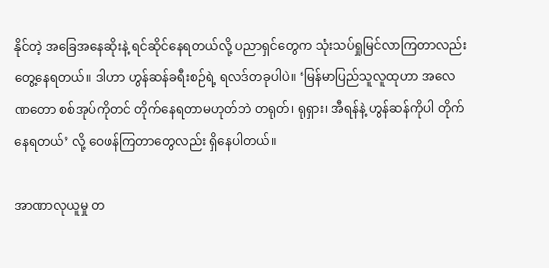နိုင်တဲ့ အခြေအနေဆိုးနဲ့ ရင်ဆိုင်နေရတယ်လို့ ပညာရှင်တွေက သုံးသပ်ရှုမြင်လာကြတာလည်း တွေ့နေရတယ်။ ဒါဟာ ဟွန်ဆန်ခရီးစဉ်ရဲ့ ရလဒ်တခုပါပဲ။ ‘မြန်မာပြည်သူလူထုဟာ အလေဏတော စစ်အုပ်ကိုတင် တိုက်နေရတာမဟုတ်ဘဲ တရုတ်၊ ရုရှား၊ အီရန်နဲ့ ဟွန်ဆန်ကိုပါ တိုက်နေရတယ်’ လို့ ဝေဖန်ကြတာတွေလည်း ရှိနေပါတယ်။

အာဏာလုယူမှု တ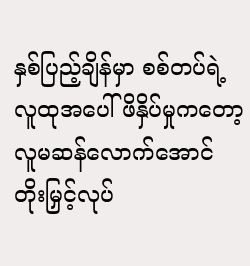နှစ်ပြည့်ချိန်မှာ စစ်တပ်ရဲ့လူထုအပေါ် ဖိနှိပ်မှုကတော့ လူမဆန်လောက်အောင် တိုးမြှင့်လုပ်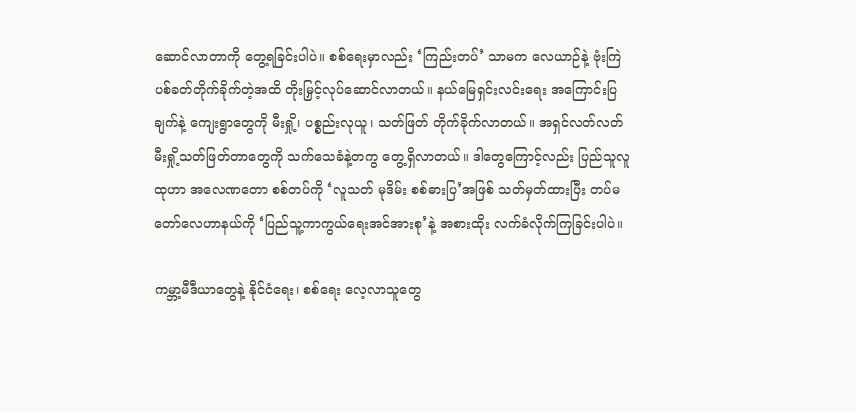ဆောင်လာတာကို တွေ့ရခြင်းပါပဲ။ စစ်ရေးမှာလည်း ‘ကြည်းတပ်’ သာမက လေယာဉ်နဲ့ ဗုံးကြဲ ပစ်ခတ်တိုက်ခိုက်တဲ့အထိ တိုးမြှင့်လုပ်ဆောင်လာတယ်။ နယ်မြေရှင်းလင်းရေး အကြောင်းပြချက်နဲ့ ကျေးရွာတွေကို မီးရှို့၊ ပစ္စည်းလုယူ၊ သတ်ဖြတ် တိုက်ခိုက်လာတယ်။ အရှင်လတ်လတ် မီးရှို့သတ်ဖြတ်တာတွေကို သက်သေခံနဲ့တကွ တွေ့ရှိလာတယ်။ ဒါတွေကြောင့်လည်း ပြည်သူလူထုဟာ အလေဏတော စစ်တပ်ကို ‘လူသတ် မုဒိမ်း စစ်ဓားပြ’အဖြစ် သတ်မှတ်ထားပြီး တပ်မတော်လေဟာနယ်ကို ‘ပြည်သူ့ကာကွယ်ရေးအင်အားစု’နဲ့ အစားထိုး လက်ခံလိုက်ကြခြင်းပါပဲ။

ကမ္ဘာ့မီဒီယာတွေနဲ့ နိုင်ငံရေး၊ စစ်ရေး လေ့လာသူတွေ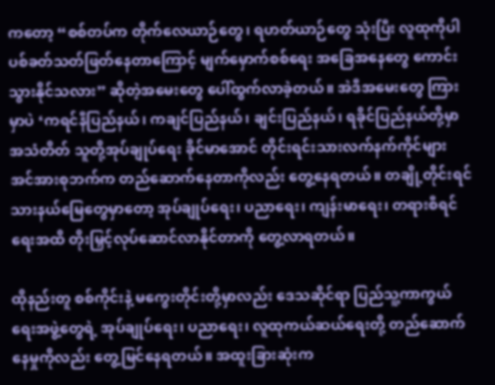ကတော့ “စစ်တပ်က တိုက်လေယာဉ်တွေ၊ ရဟတ်ယာဉ်တွေ သုံးပြီး လူထုကိုပါ ပစ်ခတ်သတ်ဖြတ်နေတာကြောင့် မျက်မှောက်စစ်ရေး အခြေအနေတွေ ကောင်းသွားနိုင်သလား” ဆိုတဲ့အမေးတွေ ပေါ်ထွက်လာခဲ့တယ်။ အဲဒီအမေးတွေ ကြားမှာပဲ ‘ကရင်နီပြည်နယ်၊ ကချင်ပြည်နယ်၊ ချင်းပြည်နယ်၊ ရခိုင်ပြည်နယ်တို့မှာ အသံတိတ် သူတို့အုပ်ချုပ်ရေး ခိုင်မာအောင် တိုင်းရင်းသားလက်နက်ကိုင်များ အင်အားစုဘက်က တည်ဆောက်နေတာကိုလည်း တွေ့နေရတယ်။ တချို့တိုင်းရင်သားနယ်မြေတွေမှာတော့ အုပ်ချုပ်ရေး၊ ပညာရေး၊ ကျန်းမာရေး၊ တရားစီရင်ရေးအထိ တိုးမြှင့်လုပ်ဆောင်လာနိုင်တာကို တွေ့လာရတယ်။

ထိုနည်းတူ စစ်ကိုင်းနဲ့ မကွေးတိုင်းတို့မှာလည်း ဒေသဆိုင်ရာ ပြည်သူ့ကာကွယ်ရေးအဖွဲ့တွေရဲ့ အုပ်ချုပ်ရေး၊ ပညာရေး၊ လူထုကယ်ဆယ်ရေးတို့ တည်ဆောက်နေမှုကိုလည်း တွေ့မြင်နေရတယ်။ အထူးခြားဆုံးက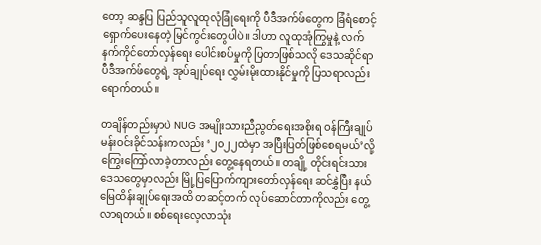တော့ ဆန္ဒပြ ပြည်သူလူထုလုံခြုံရေးကို ပီဒီအက်ဖ်တွေက ခြံရံစောင့်ရှောက်ပေးနေတဲ့ မြင်ကွင်းတွေပါပဲ။ ဒါဟာ လူထုအုံကြွမှုနဲ့ လက်နက်ကိုင်တော်လှန်ရေး ပေါင်းစပ်မှုကို ပြတာဖြစ်သလို ဒေသဆိုင်ရာ ပီဒီအက်ဖ်တွေရဲ့ အုပ်ချုပ်ရေး လွှမ်းမိုးထားနိုင်မှုကို ပြသရာလည်း ရောက်တယ်။

တချိန်တည်းမှာပဲ NUG အမျိုးသားညီညွတ်ရေးအစိုးရ ဝန်ကြီးချုပ် မန်းဝင်းခိုင်သန်းကလည်း ‘၂၀၂၂ထဲမှာ အပြီးပြတ်ဖြစ်စေရမယ်’လို့ ကြွေးကြော်လာခဲ့တာလည်း တွေ့နေရတယ်။ တချို့ တိုင်းရင်းသားဒေသတွေမှာလည်း မြို့ပြပြောက်ကျားတော်လှန်ရေး ဆင်နွှဲပြီး နယ်မြေထိန်းချုပ်ရေးအထိ တဆင့်တက် လုပ်ဆောင်တာကိုလည်း တွေ့လာရတယ်။ စစ်ရေးလေ့လာသုံး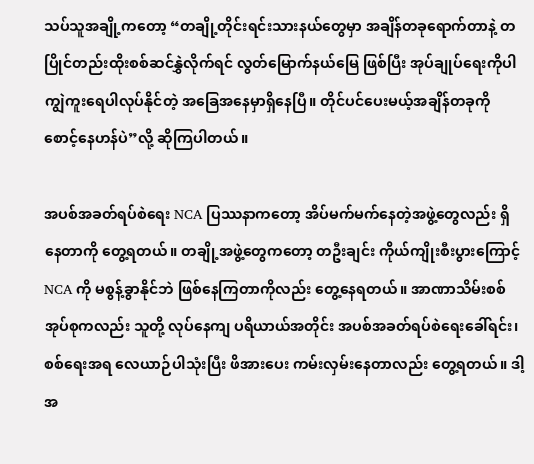သပ်သူအချို့ကတော့ “တချို့တိုင်းရင်းသားနယ်တွေမှာ အချိန်တခုရောက်တာနဲ့ တပြိုင်တည်းထိုးစစ်ဆင်နွှဲလိုက်ရင် လွတ်မြောက်နယ်မြေ ဖြစ်ပြီး အုပ်ချုပ်ရေးကိုပါ ကျွဲကူးရေပါလုပ်နိုင်တဲ့ အခြေအနေမှာရှိနေပြီ။ တိုင်ပင်ပေးမယ့်အချိန်တခုကို စောင့်နေဟန်ပဲ”လို့ ဆိုကြပါတယ်။

အပစ်အခတ်ရပ်စဲရေး NCA ပြဿနာကတော့ အိပ်မက်မက်နေတဲ့အဖွဲ့တွေလည်း ရှိနေတာကို တွေ့ရတယ်။ တချို့အဖွဲ့တွေကတော့ တဦးချင်း ကိုယ်ကျိုးစီးပွားကြောင့် NCA ကို မစွန့်ခွာနိုင်ဘဲ ဖြစ်နေကြတာကိုလည်း တွေ့နေရတယ်။ အာဏာသိမ်းစစ်အုပ်စုကလည်း သူတို့ လုပ်နေကျ ပရိယာယ်အတိုင်း အပစ်အခတ်ရပ်စဲရေးခေါ်ရင်း၊ စစ်ရေးအရ လေယာဉ်ပါသုံးပြီး ဖိအားပေး ကမ်းလှမ်းနေတာလည်း တွေ့ရတယ်။ ဒါ့အ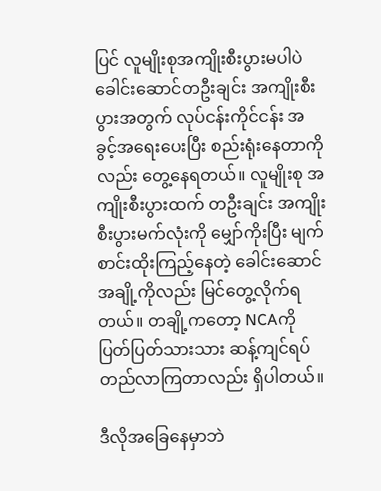ပြင် လူမျိုးစုအကျိုးစီးပွားမပါပဲ ခေါင်းဆောင်တဦးချင်း အကျိုးစီးပွားအတွက် လုပ်ငန်းကိုင်ငန်း အခွင့်အရေးပေးပြီး စည်းရုံးနေတာကိုလည်း တွေ့နေရတယ်။ လူမျိုးစု အကျိုးစီးပွားထက် တဦးချင်း အကျိုးစီးပွားမက်လုံးကို မျှော်ကိုးပြီး မျက်စာင်းထိုးကြည့်နေတဲ့ ခေါင်းဆောင်အချို့ကိုလည်း မြင်တွေ့လိုက်ရတယ်။ တချို့ကတော့ NCAကို ပြတ်ပြတ်သားသား ဆန့်ကျင်ရပ်တည်လာကြတာလည်း ရှိပါတယ်။

ဒီလိုအခြေနေမှာဘဲ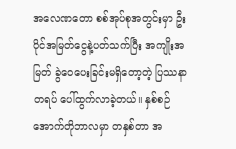အလေဏတော စစ်အုပ်စုအတွင်းမှာ ဦးပိုင်အမြတ်ငွေနဲ့ပတ်သက်ပြီး အကျိုးအမြတ် ခွဲဝေပေးခြင်းမရှိတော့တဲ့ ပြဿနာတရပ် ပေါ်ထွက်လာခဲ့တယ်။ နှစ်စဉ် အောက်တိုဘာလမှာ တနှစ်တာ အ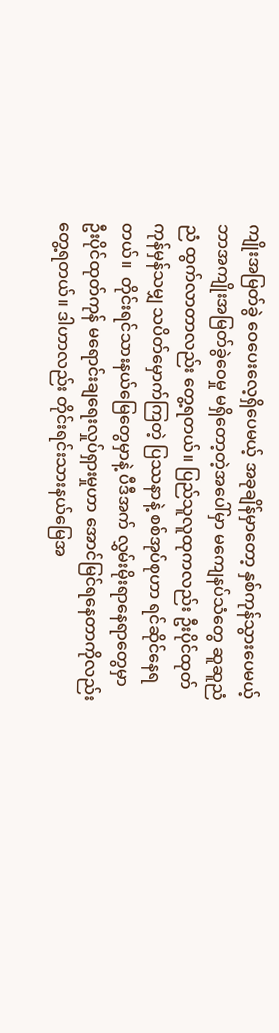ကျိုးအမြတ်ခွဲ ဝေပေးလေ့ရှိပေမယ့် အခုချိန်မှာတော့ နှစ်ကုန်သွားပေမယ့် ဘာအကျိုးအမြတ်ခွဲဝေမှု မရှိတော့တဲ့အပေါ်မှာ မကျေနပ်သံတွေ ဆူဆူညံညံ ထွက်လာတာလည်း တွေ့ရတယ်။ ပြည်သူလူထုကလည်း ဦးပိုင်ထုတ်ကုန်မှန်သမျှ သပိတ်မှောက်ကြတဲ့ ပြဿနာနဲ့ စစ်အုပ်စုဟာ ရင်ဆိုင်နေရတယ်။  တိုင်းရင်သားနယ်မြေတွေမှာနဲ့ ပီဒီအက် လွှမ်းမိုးရာနေရာတွေမှာ ဦးပိုင်ထုတ်ကုန် မရောင်းချရေးလှုပ်ရှားမှုဟာ အောင်မြင်ရနေတာကိုလည်း တွေ့ရတယ်။ ဒါဟာလည်း တိုင်းရင်းသားနယ်မြေအ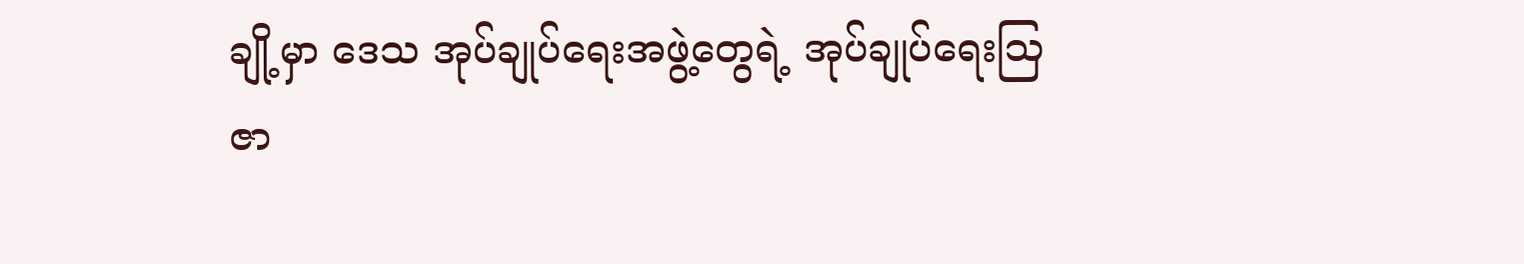ချို့မှာ ဒေသ အုပ်ချုပ်ရေးအဖွဲ့တွေရဲ့ အုပ်ချုပ်ရေးဩဇာ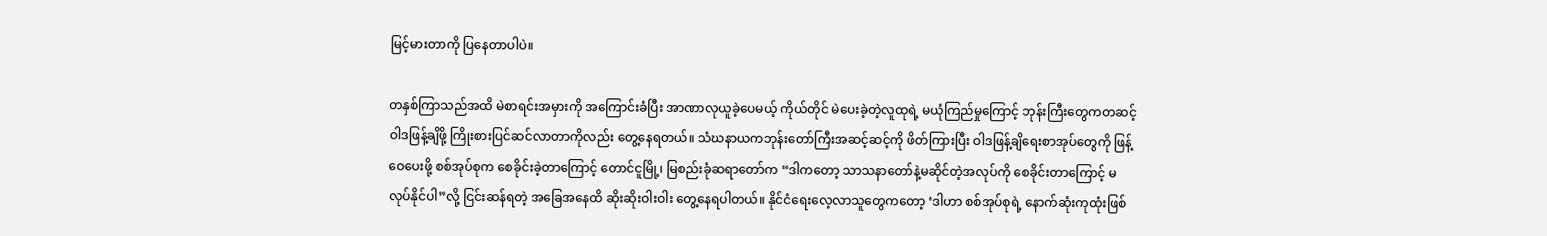မြင့်မားတာကို ပြနေတာပါပဲ။

တနှစ်ကြာသည်အထိ မဲစာရင်းအမှားကို အကြောင်းခံပြီး အာဏာလုယူခဲ့ပေမယ့် ကိုယ်တိုင် မဲပေးခဲ့တဲ့လူထုရဲ့ မယုံကြည်မှုကြောင့် ဘုန်းကြီးတွေကတဆင့် ဝါဒဖြန့်ချိဖို့ ကြိုးစားပြင်ဆင်လာတာကိုလည်း တွေ့နေရတယ်။ သံဃနာယကဘုန်းတော်ကြီးအဆင့်ဆင့်ကို ဖိတ်ကြားပြီး ဝါဒဖြန့်ချိရေးစာအုပ်တွေကို ဖြန့်ဝေပေးဖို့ စစ်အုပ်စုက စေခိုင်းခဲ့တာကြောင့် တောင်ငူမြို့၊ မြစည်းခုံဆရာတော်က “ဒါကတော့ သာသနာတော်နဲ့မဆိုင်တဲ့အလုပ်ကို စေခိုင်းတာကြောင့် မလုပ်နိုင်ပါ”လို့ ငြင်းဆန်ရတဲ့ အခြေအနေထိ ဆိုးဆိုးဝါးဝါး တွေ့နေရပါတယ်။ နိုင်ငံရေးလေ့လာသူတွေကတော့ ‘ဒါဟာ စစ်အုပ်စုရဲ့ နောက်ဆုံးကုထုံးဖြစ်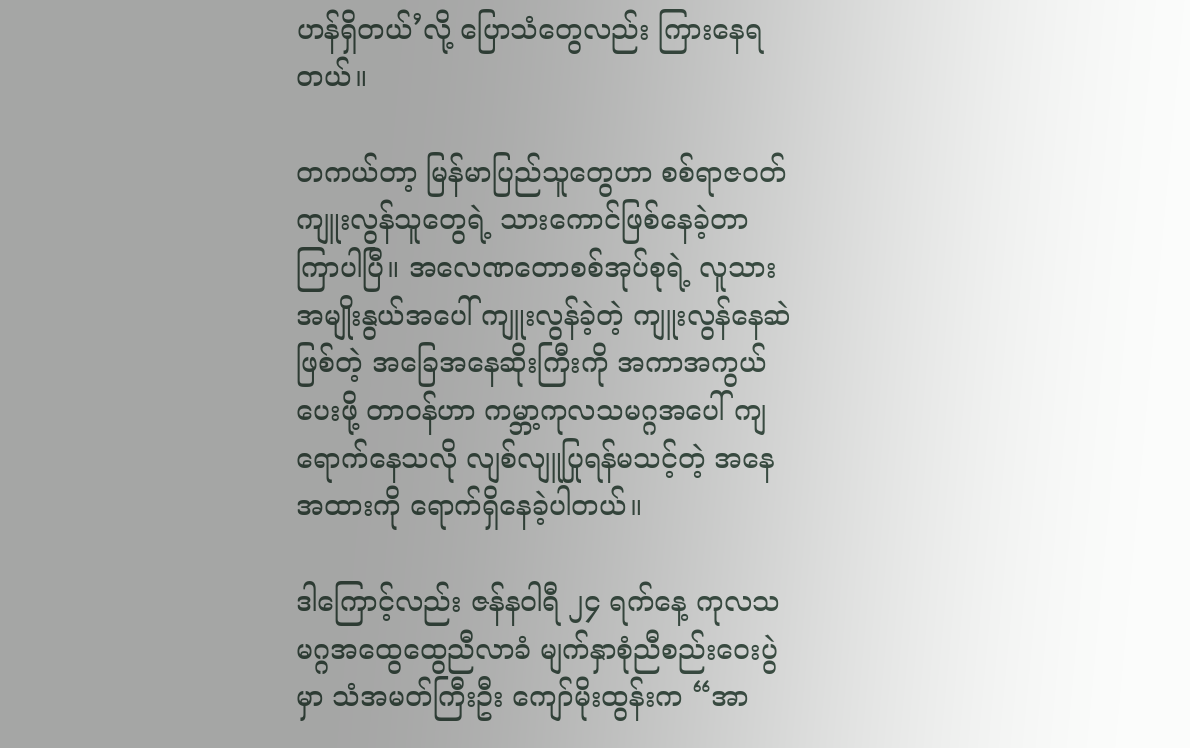ဟန်ရှိတယ်’လို့ ပြောသံတွေလည်း ကြားနေရတယ်။

တကယ်တာ့ မြန်မာပြည်သူတွေဟာ စစ်ရာဇဝတ်ကျူးလွန်သူတွေရဲ့ သားကောင်ဖြစ်နေခဲ့တာ ကြာပါပြီ။ အလေဏတောစစ်အုပ်စုရဲ့ လူသားအမျိုးနွယ်အပေါ် ကျူးလွန်ခဲ့တဲ့ ကျူးလွန်နေဆဲ ဖြစ်တဲ့ အခြေအနေဆိုးကြီးကို အကာအကွယ်ပေးဖို့ တာဝန်ဟာ ကမ္ဘာ့ကုလသမဂ္ဂအပေါ် ကျရောက်နေသလို လျစ်လျူပြုရန်မသင့်တဲ့ အနေအထားကို ရောက်ရှိနေခဲ့ပါတယ်။

ဒါကြောင့်လည်း ဇန်နဝါရီ ၂၄ ရက်နေ့ ကုလသမဂ္ဂအထွေထွေညီလာခံ မျက်နှာစုံညီစည်းဝေးပွဲမှာ သံအမတ်ကြီးဦး ကျော်မိုးထွန်းက “အာ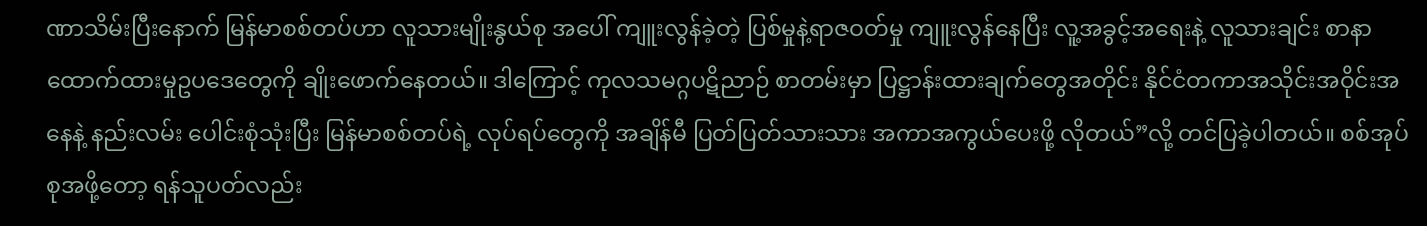ဏာသိမ်းပြီးနောက် မြန်မာစစ်တပ်ဟာ လူသားမျိုးနွယ်စု အပေါ် ကျူးလွန်ခဲ့တဲ့ ပြစ်မှုနဲ့ရာဇဝတ်မှု ကျူးလွန်နေပြီး လူ့အခွင့်အရေးနဲ့ လူသားချင်း စာနာထောက်ထားမှုဥပဒေတွေကို ချိုးဖောက်နေတယ်။ ဒါကြောင့် ကုလသမဂ္ဂပဋိညာဉ် စာတမ်းမှာ ပြဋ္ဌာန်းထားချက်တွေအတိုင်း နိုင်ငံတကာအသိုင်းအဝိုင်းအနေနဲ့ နည်းလမ်း ပေါင်းစုံသုံးပြီး မြန်မာစစ်တပ်ရဲ့ လုပ်ရပ်တွေကို အချိန်မီ ပြတ်ပြတ်သားသား အကာအကွယ်ပေးဖို့ လိုတယ်”လို့ တင်ပြခဲ့ပါတယ်။ စစ်အုပ်စုအဖို့တော့ ရန်သူပတ်လည်း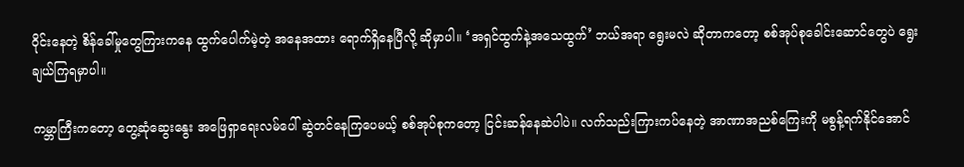ဝိုင်းနေတဲ့ စိန်ခေါ်မှုတွေကြားကနေ ထွက်ပေါက်မဲ့တဲ့ အနေအထား ရောက်ရှိနေပြီလို့ ဆိုမှာပါ။ ‘အရှင်ထွက်နဲ့အသေထွက်’ ဘယ်အရာ ရွေးမလဲ ဆိုတာကတော့ စစ်အုပ်စုခေါင်းဆောင်တွေပဲ ရွေးချယ်ကြရမှာပါ။

ကမ္ဘာကြီးကတော့ တွေ့ဆုံဆွေးနွေး အဖြေရှာရေးလမ်ပေါ် ဆွဲတင်နေကြပေမယ့် စစ်အုပ်စုကတော့ ငြင်းဆန်နေဆဲပါပဲ။ လက်သည်းကြားကပ်နေတဲ့ အာဏာအညစ်ကြေးကို မစွန့်ရက်နိုင်အောင်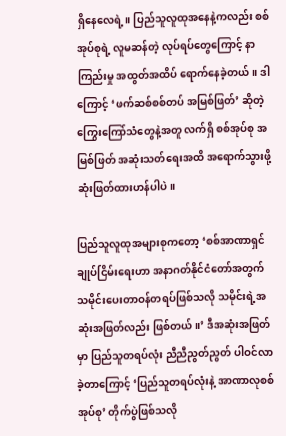ရှိနေလေရဲ့။ ပြည်သူလူထုအနေနဲ့ကလည်း စစ်အုပ်စုရဲ့ လူမဆန်တဲ့ လုပ်ရပ်တွေကြောင့် နာကြည်းမှု အထွတ်အထိပ် ရောက်နေခဲ့တယ်။ ဒါကြောင့် ‘ဖက်ဆစ်စစ်တပ် အမြစ်ဖြတ်’ ဆိုတဲ့ ကြွေးကြော်သံတွေနဲ့အတူ လက်ရှိ စစ်အုပ်စု အမြစ်ဖြတ် အဆုံးသတ်ရေးအထိ အရောက်သွားဖို့ ဆုံးဖြတ်ထားဟန်ပါပဲ။

ပြည်သူလူထုအများစုကတော့ ‘စစ်အာဏာရှင် ချုပ်ငြိမ်းရေးဟာ အနာဂတ်နိုင်ငံတော်အတွက် သမိုင်းပေးတာဝန်တရပ်ဖြစ်သလို သမိုင်းရဲ့အဆုံးအဖြတ်လည်း ဖြစ်တယ်။’ ဒီအဆုံးအဖြတ်မှာ ပြည်သူတရပ်လုံး ညီညီညွတ်ညွတ် ပါဝင်လာခဲ့တာကြောင့် ‘ပြည်သူတရပ်လုံးနဲ့ အာဏာလုစစ်အုပ်စု’ တိုက်ပွဲဖြစ်သလို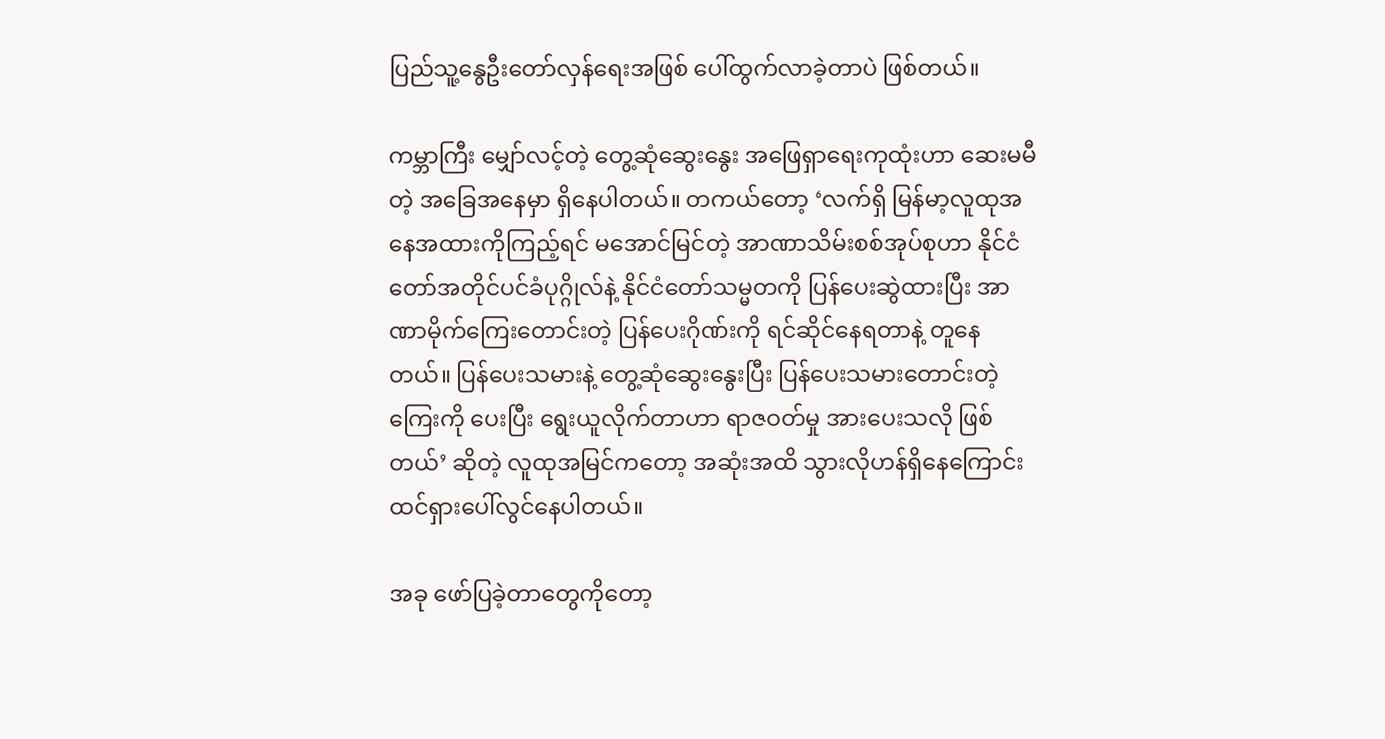ပြည်သူ့နွေဦးတော်လှန်ရေးအဖြစ် ပေါ်ထွက်လာခဲ့တာပဲ ဖြစ်တယ်။

ကမ္ဘာကြီး မျှော်လင့်တဲ့ တွေ့ဆုံဆွေးနွေး အဖြေရှာရေးကုထုံးဟာ ဆေးမမီတဲ့ အခြေအနေမှာ ရှိနေပါတယ်။ တကယ်တော့ ‘လက်ရှိ မြန်မာ့လူထုအနေအထားကိုကြည့်ရင် မအောင်မြင်တဲ့ အာဏာသိမ်းစစ်အုပ်စုဟာ နိုင်ငံတော်အတိုင်ပင်ခံပုဂ္ဂိုလ်နဲ့ နိုင်ငံတော်သမ္မတကို ပြန်ပေးဆွဲထားပြီး အာဏာမိုက်ကြေးတောင်းတဲ့ ပြန်ပေးဂိုဏ်းကို ရင်ဆိုင်နေရတာနဲ့ တူနေတယ်။ ပြန်ပေးသမားနဲ့ တွေ့ဆုံဆွေးနွေးပြီး ပြန်ပေးသမားတောင်းတဲ့ကြေးကို ပေးပြီး ရွေးယူလိုက်တာဟာ ရာဇဝတ်မှု အားပေးသလို ဖြစ်တယ်’ ဆိုတဲ့ လူထုအမြင်ကတော့ အဆုံးအထိ သွားလိုဟန်ရှိနေကြောင်း ထင်ရှားပေါ်လွင်နေပါတယ်။

အခု ဖော်ပြခဲ့တာတွေကိုတော့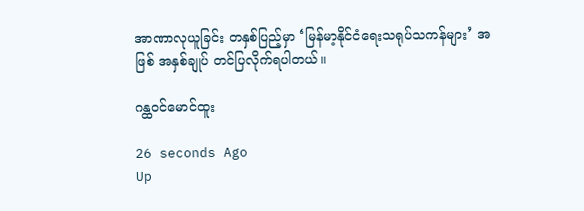အာဏာလုယူခြင်း တနှစ်ပြည့်မှာ ‘မြန်မာ့နိုင်ငံရေးသရုပ်သကန်များ’ အဖြစ် အနှစ်ချုပ် တင်ပြလိုက်ရပါတယ်။

ဂန္ထဝင်မောင်ထူး

26 seconds Ago
Up